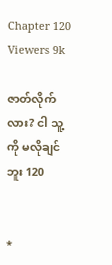Chapter 120
Viewers 9k

ဇာတ်လိုက်လား? ငါ သူ့ကို မလိုချင်ဘူး 120


*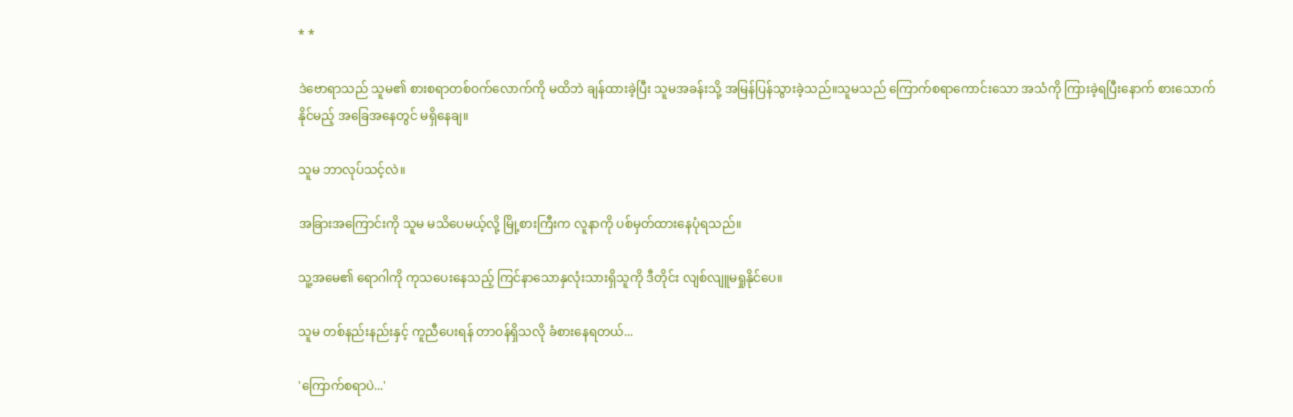* *

ဒဲဗောရာသည် သူမ၏ စားစရာတစ်ဝက်လောက်ကို မထိဘဲ ချန်ထားခဲ့ပြီး သူမအခန်းသို့ အမြန်ပြန်သွားခဲ့သည်။သူမသည် ကြောက်စရာကောင်းသော အသံကို ကြားခဲ့ရပြီးနောက် စားသောက်နိုင်မည့် အခြေအနေတွင် မရှိနေချ။

သူမ ဘာလုပ်သင့်လဲ။

အခြားအကြောင်းကို သူမ မသိပေမယ့်လို့ မြို့စားကြီးက လူနာကို ပစ်မှတ်ထားနေပုံရသည်။

သူ့အမေ၏ ရောဂါကို ကုသပေးနေသည့် ကြင်နာသောနှလုံးသားရှိသူကို ဒီတိုင်း လျစ်လျူမရှုနိုင်ပေ။

သူမ တစ်နည်းနည်းနှင့် ကူညီပေးရန် တာဝန်ရှိသလို ခံစားနေရတယ်...

'ကြောက်စရာပဲ...'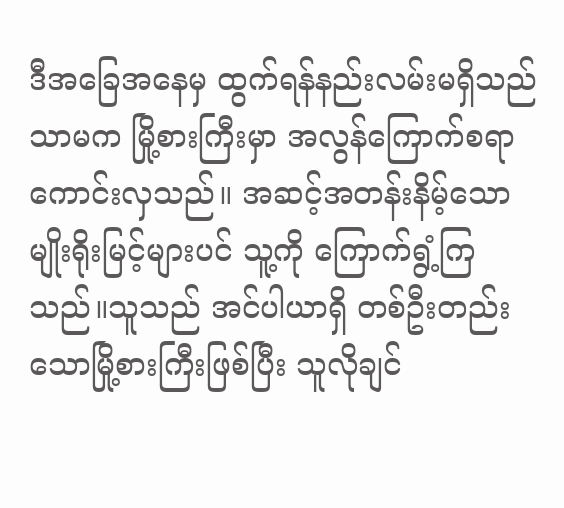ဒီအခြေအနေမှ ထွက်ရန်နည်းလမ်းမရှိသည်သာမက မြို့စားကြီးမှာ အလွန်ကြောက်စရာကောင်းလှသည်။ အဆင့်အတန်းနိမ့်သော မျိုးရိုးမြင့်များပင် သူ့ကို ကြောက်ရွံ့ကြသည်။သူသည် အင်ပါယာရှိ တစ်ဦးတည်းသောမြို့စားကြီးဖြစ်ပြီး သူလိုချင်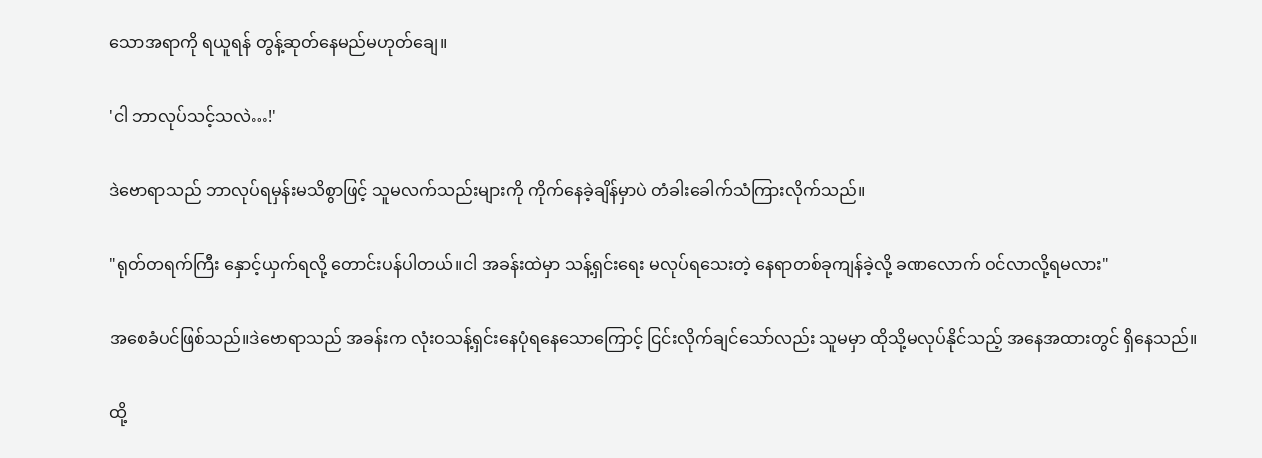သောအရာကို ရယူရန် တွန့်ဆုတ်နေမည်မဟုတ်ချေ။

'ငါ ဘာလုပ်သင့်သလဲ…!'

ဒဲဗောရာသည် ဘာလုပ်ရမှန်းမသိစွာဖြင့် သူမလက်သည်းများကို ကိုက်နေခဲ့ချိန်မှာပဲ တံခါးခေါက်သံကြားလိုက်သည်။

"ရုတ်တရက်ကြီး နှောင့်ယှက်ရလို့ တောင်းပန်ပါတယ်။ငါ အခန်းထဲမှာ သန့်ရှင်းရေး မလုပ်ရသေးတဲ့ နေရာတစ်ခုကျန်ခဲ့လို့ ခဏလောက် ဝင်လာလို့ရမလား"

အစေခံပင်ဖြစ်သည်။ဒဲဗောရာသည် အခန်းက လုံးဝသန့်ရှင်းနေပုံရနေသောကြောင့် ငြင်းလိုက်ချင်သော်လည်း သူမမှာ ထိုသို့မလုပ်နိုင်သည့် အနေအထားတွင် ရှိနေသည်။

ထို့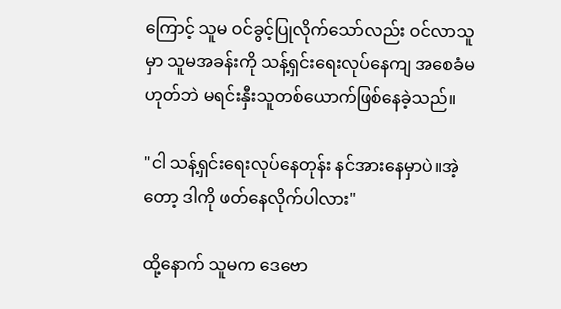ကြောင့် သူမ ဝင်ခွင့်ပြုလိုက်သော်လည်း ဝင်လာသူမှာ သူမအခန်းကို သန့်ရှင်းရေးလုပ်နေကျ အစေခံမဟုတ်ဘဲ မရင်းနှီးသူတစ်ယောက်ဖြစ်နေခဲ့သည်။

"ငါ သန့်ရှင်းရေးလုပ်နေတုန်း နင်အားနေမှာပဲ။အဲ့တော့ ဒါကို ဖတ်နေလိုက်ပါလား"

ထို့နောက် သူမက ဒေဗော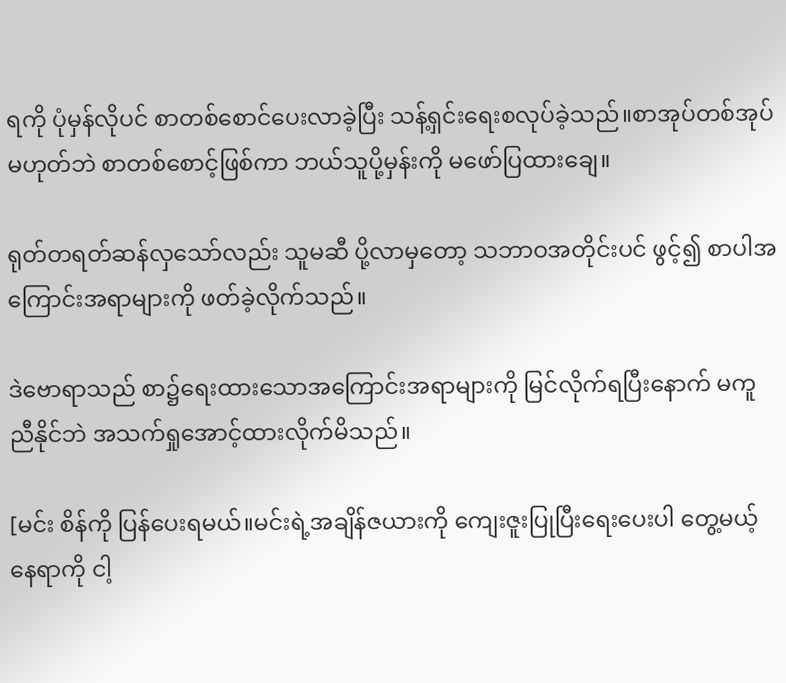ရကို ပုံမှန်လိုပင် စာတစ်စောင်ပေးလာခဲ့ပြီး သန့်ရှင်းရေးစလုပ်ခဲ့သည်။စာအုပ်တစ်အုပ်မဟုတ်ဘဲ စာတစ်စောင့်ဖြစ်ကာ ဘယ်သူပို့မှန်းကို မဖော်ပြထားချေ။

ရုတ်တရတ်ဆန်လှသော်လည်း သူမဆီ ပို့လာမှတော့ သဘာဝအတိုင်းပင် ဖွင့်၍ စာပါအကြောင်းအရာများကို ဖတ်ခဲ့လိုက်သည်။

ဒဲဗောရာသည် စာ၌ရေးထားသောအကြောင်းအရာများကို မြင်လိုက်ရပြီးနောက် မကူညီနိုင်ဘဲ အသက်ရှုအောင့်ထားလိုက်မိသည်။

[မင်း စိန်ကို ပြန်ပေးရမယ်။မင်းရဲ့အချိန်ဇယားကို ကျေးဇူးပြုပြီးရေးပေးပါ တွေ့မယ့်နေရာကို ငါ့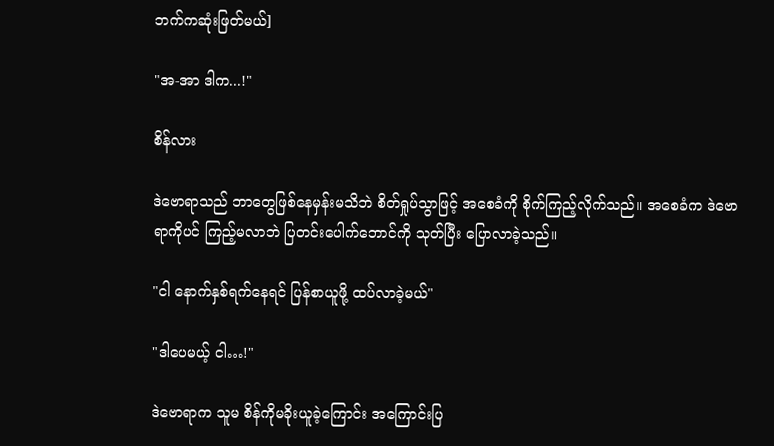ဘက်ကဆုံးဖြတ်မယ်]

"အ-အာ ဒါက...!"

စိန်လား

ဒဲဗောရာသည် ဘာတွေဖြစ်နေမှန်းမသိဘဲ စိတ်ရှုပ်သွာဖြင့် အစေခံကို စိုက်ကြည့်လိုက်သည်။ အစေခံက ဒဲဗောရာကိုပင် ကြည့်မလာဘဲ ပြတင်းပေါက်ဘောင်ကို သုတ်ပြီး ပြောလာခဲ့သည်။

"ငါ နောက်နှစ်ရက်နေရင် ပြန်စာယူဖို့ ထပ်လာခဲ့မယ်"

"ဒါပေမယ့် ငါ…!"

ဒဲဗောရာက သူမ စိန်ကိုမခိုးယူခဲ့ကြောင်း အကြောင်းပြ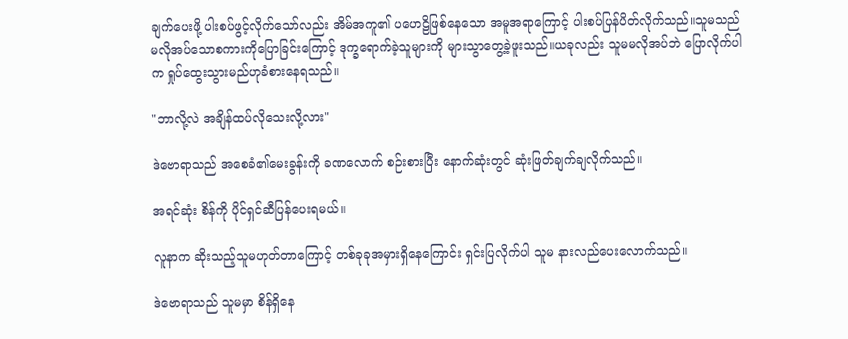ချက်ပေးဖို့ ပါးစပ်ဖွင့်လိုက်သော်လည်း အိမ်အကူ၏ ပဟေဠိဖြစ်နေသော အမူအရာကြောင့် ပါးစပ်ပြန်ပိတ်လိုက်သည်။သူမသည် မလိုအပ်သောစကားကိုပြောခြင်းကြောင့် ဒုက္ခရောက်ခဲ့သူများကို များသွာတွေ့ခဲ့ဖူးသည်။ယခုလည်း သူမမလိုအပ်ဘဲ ပြောလိုက်ပါက ရှုပ်ထွေးသွားမည်ဟုခံစားနေရသည်။

"ဘာလို့လဲ အချိန်ထပ်လိုသေးလို့လား"

ဒဲဗောရာသည် အစေခံ၏မေးခွန်းကို ခဏလောက် စဉ်းစားပြီး နောက်ဆုံးတွင် ဆုံးဖြတ်ချက်ချလိုက်သည်။

အရင်ဆုံး စိန်ကို ပိုင်ရှင်ဆီပြန်ပေးရမယ်။

လူနာက ဆိုးသည့်သူမဟုတ်တာကြောင့် တစ်ခုခုအမှားရှိနေကြောင်း ရှင်းပြလိုက်ပါ သူမ နားလည်ပေးလောက်သည်။

ဒဲဗောရာသည် သူမမှာ စိန်ရှိနေ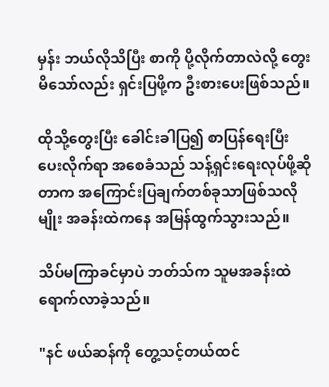မှန်း ဘယ်လိုသိပြီး စာကို ပို့လိုက်တာလဲလို့ တွေးမိသော်လည်း ရှင်းပြဖို့က ဦးစားပေးဖြစ်သည်။

ထိုသို့တွေးပြီး ခေါင်းခါပြ၍ စာ‌ပြန်ရေးပြီးပေးလိုက်ရာ အစေခံသည် သန့်ရှင်းရေးလုပ်ဖို့ဆိုတာက အကြောင်းပြချက်တစ်ခုသာဖြစ်သလိုမျိုး အခန်းထဲကနေ အမြန်ထွက်သွားသည်။

သိပ်မကြာခင်မှာပဲ ဘတ်သ်က သူမအခန်းထဲ ရောက်လာခဲ့သည်။

"နင် ဖယ်ဆန်ကို တွေ့သင့်တယ်ထင်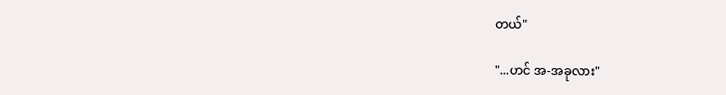တယ်"

"...ဟင် အ-အခုလား"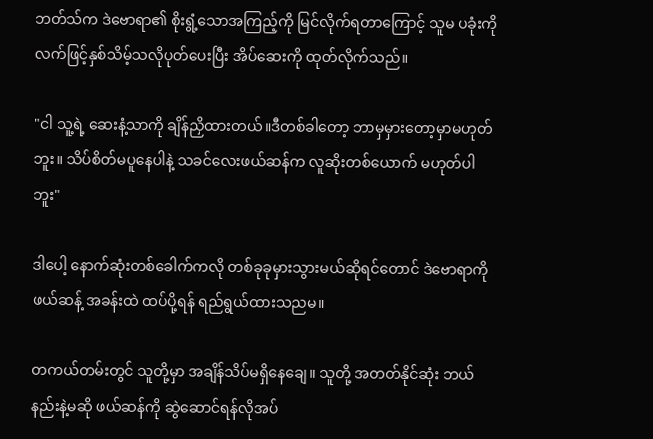ဘတ်သ်က ဒဲဗောရာ၏ စိုးရွံ့သောအကြည့်ကို မြင်လိုက်ရတာကြောင့် သူမ ပခုံးကို လက်ဖြင့်နှစ်သိမ့်သလိုပုတ်ပေးပြီး အိပ်ဆေးကို ထုတ်လိုက်သည်။

"ငါ သူ့ရဲ့ ဆေးနံ့သာကို ချိန်ညှိထားတယ်။ဒီတစ်ခါတော့ ဘာမှမှားတော့မှာမဟုတ်ဘူး။ သိပ်စိတ်မပူနေပါနဲ့ သခင်လေးဖယ်ဆန်က လူဆိုးတစ်ယောက် မဟုတ်ပါဘူး"

ဒါပေါ့ နောက်ဆုံးတစ်ခေါက်ကလို တစ်ခုခုမှားသွားမယ်ဆိုရင်တောင် ဒဲဗောရာကို ဖယ်ဆန့် အခန်းထဲ ထပ်ပို့ရန် ရည်ရွယ်ထားသညမ။

တကယ်တမ်းတွင် သူတို့မှာ အချိန်သိပ်မရှိနေချေ။ သူတို့ အတတ်နိုင်ဆုံး ဘယ်နည်းနဲ့မဆို ဖယ်ဆန်ကို ဆွဲဆောင်ရန်လိုအပ်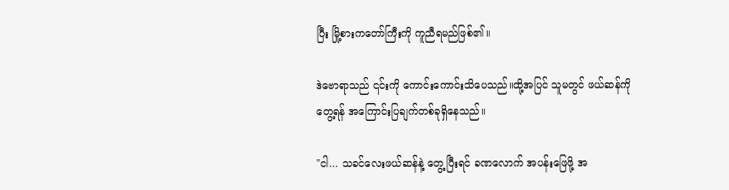ပြီး မြို့စားကတော်ကြီးကို ကူညီရမည်ဖြစ်၏။

ဒဲဗောရာသည် ၎င်းကို ကောင်းကောင်းသိပေသည်။ထို့အပြင် သူမတွင် ဖယ်ဆန်ကိုတွေ့ရန် အကြောင်းပြချက်တစ်ခုရှိနေသည်။

"ငါ... သခင်လေးဖယ်ဆန်နဲ့ တွေ့ပြီးရင် ခဏလောက် အပန်းဖြေဖို့ အ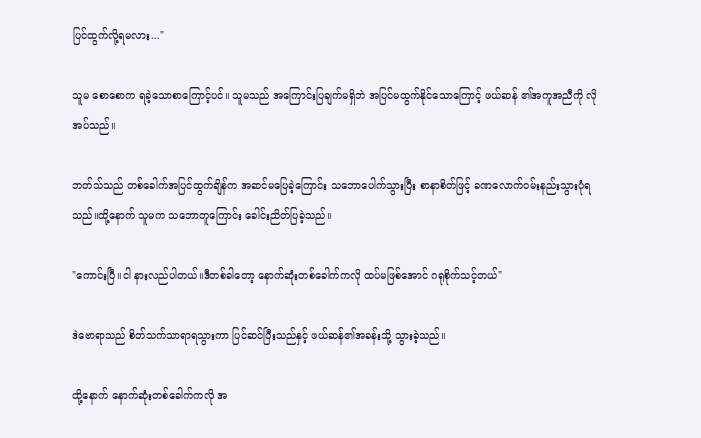ပြင်ထွက်လို့ရမလား..."

သူမ စောစောက ရခဲ့သောစာကြောင့်ပင်။ သူမသည် အကြောင်းပြချက်မရှိဘဲ အပြင်မထွက်နိုင်သောကြောင့် ဖယ်ဆန် ၏အကူအညီကို လိုအပ်သည်။

ဘတ်သ်သည် တစ်ခေါက်အပြင်ထွက်ချိန်က အဆင်မပြေခဲ့ကြောင်း သဘောပေါက်သွားပြီး စာနာစိတ်ဖြင့် ခဏလောက်ဝမ်းနည်းသွားပုံရသည်။ထို့နောက် သူမက သဘောတူကြောင်း ခေါင်းညိတ်ပြခဲ့သည်။

"ကောင်းပြီ။ငါ နားလည်ပါတယ်။ဒီတစ်ခါတော့ နောက်ဆုံးတစ်ခေါက်ကလို ထပ်မဖြစ်အောင် ဂရုစိုက်သင့်တယ်"

ဒဲဗောရာသည် စိတ်သက်သာရာရသွားကာ ပြင်ဆင်ပြီးသည်နှင့် ဖယ်ဆန်၏အခန်းသို့ သွားခဲ့သည်။

ထို့နောက် နောက်ဆုံးတစ်ခေါက်ကလို အ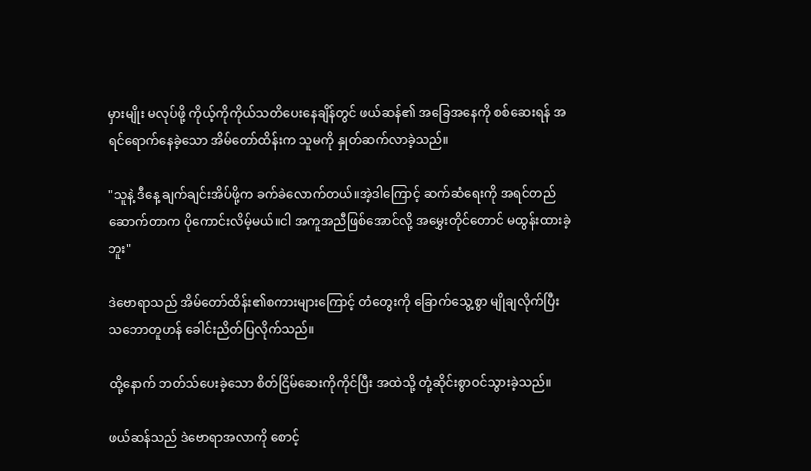မှားမျိုး မလုပ်ဖို့ ကိုယ့်ကိုကိုယ်သတိပေးနေချိန်တွင် ဖယ်ဆန်၏ အခြေအနေကို စစ်ဆေးရန် အရင်ရောက်နေခဲ့သော အိမ်တော်ထိန်းက သူမကို နှုတ်ဆက်လာခဲ့သည်။

"သူနဲ့ ဒီနေ့ ချက်ချင်းအိပ်ဖို့က ခက်ခဲလောက်တယ်။အဲ့ဒါကြောင့် ဆက်ဆံရေးကို အရင်တည်ဆောက်တာက ပိုကောင်းလိမ့်မယ်။ငါ အကူအညီဖြစ်အောင်လို့ အမွှေးတိုင်တောင် မထွန်းထားခဲ့ဘူး"

ဒဲဗောရာသည် အိမ်တော်ထိန်း၏စကားများကြောင့် တံတွေးကို ခြောက်သွေ့စွာ မျိုချလိုက်ပြီး သဘောတူဟန် ခေါင်းညိတ်ပြလိုက်သည်။

ထို့နောက် ဘတ်သ်ပေးခဲ့သော စိတ်ငြိမ်ဆေးကိုကိုင်ပြီး အထဲသို့ တုံ့ဆိုင်းစွာဝင်သွားခဲ့သည်။

ဖယ်ဆန်သည် ဒဲဗောရာအလာကို စောင့်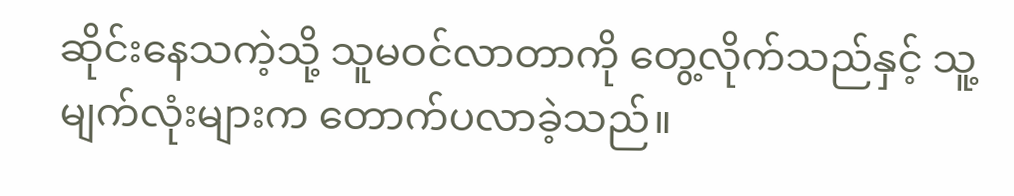ဆိုင်းနေသကဲ့သို့ သူမဝင်လာတာကို တွေ့လိုက်သည်နှင့် သူ့မျက်လုံးများက တောက်ပလာခဲ့သည်။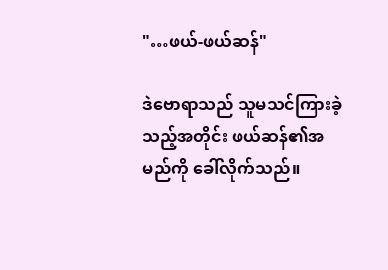"…ဖယ်-ဖယ်ဆန်"

ဒဲဗောရာသည် သူမသင်ကြားခဲ့သည့်အတိုင်း ဖယ်ဆန်၏အမည်ကို ခေါ်လိုက်သည်။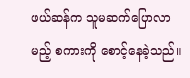ဖယ်ဆန်က သူမဆက်ပြောလာမည့် စကားကို စောင့်နေခဲ့သည်။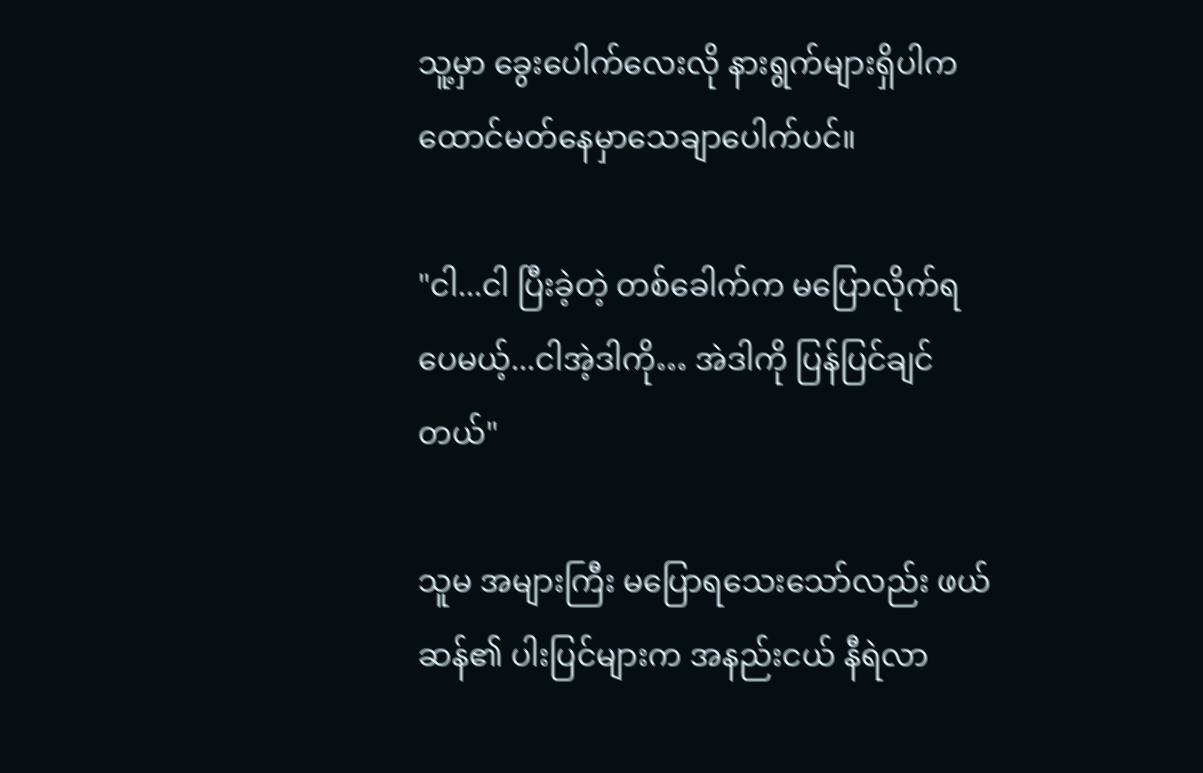သူ့မှာ ခွေးပေါက်လေးလို နားရွက်များရှိပါက ထောင်မတ်နေမှာသေချာပေါက်ပင်။

"ငါ...ငါ ပြီးခဲ့တဲ့ တစ်ခေါက်က မပြောလိုက်ရပေမယ့်...ငါအဲ့ဒါကို… အဲဒါကို ပြန်ပြင်ချင်တယ်"

သူမ အများကြီး မပြောရသေးသော်လည်း ဖယ်ဆန်၏ ပါးပြင်များက အနည်းငယ် နီရဲလာ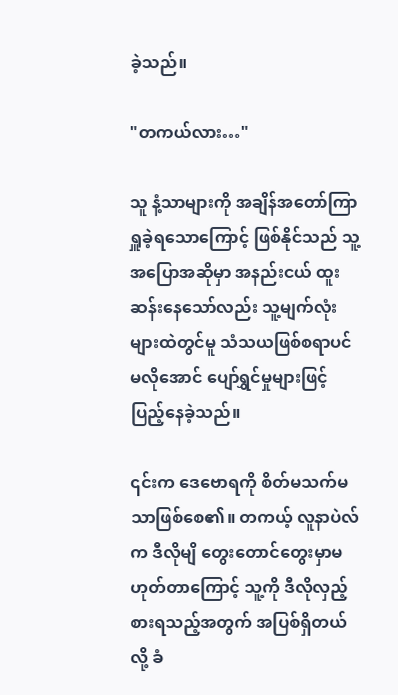ခဲ့သည်။

"တကယ်လား…"

သူ နံ့သာများကို အချိန်အတော်ကြာ ရှူခဲ့ရသောကြောင့် ဖြစ်နိုင်သည် သူ့အပြောအဆိုမှာ အနည်းငယ် ထူးဆန်းနေသော်လည်း သူ့မျက်လုံးများထဲတွင်မူ သံသယဖြစ်စရာပင်မလိုအောင် ပျော်ရွှင်မှုများဖြင့်ပြည့်နေခဲ့သည်။

၎င်းက ဒေဗောရကို စိတ်မသက်မသာဖြစ်စေ၏။ တကယ့် လူနာပဲလ်က ဒီလိုမျိ တွေးတောင်တွေးမှာမဟုတ်တာကြောင့် သူ့ကို ဒီလိုလှည့်စားရသည့်အတွက် အပြစ်ရှိတယ်လို့ ခံ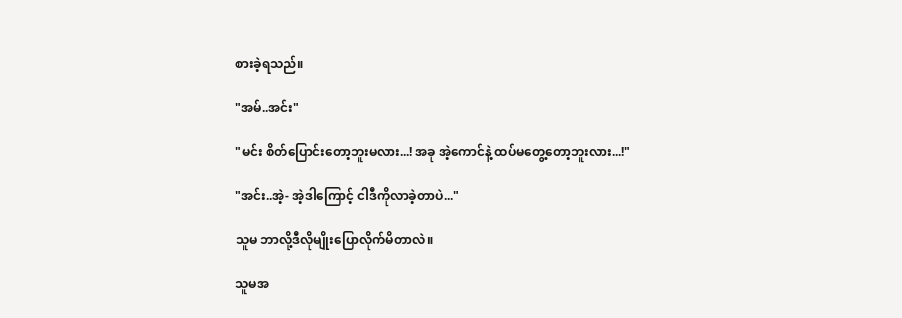စားခဲ့ရသည်။

"အမ်..အင်း"

"မင်း စိတ်ပြောင်းတော့ဘူးမလား...! အခု အဲ့ကောင်နဲ့ ထပ်မတွေ့တော့ဘူးလား...!"

"အင်း..အဲ့- အဲ့ဒါကြောင့် ငါဒီကိုလာခဲ့တာပဲ..."

သူမ ဘာလို့ဒီလိုမျိုးပြောလိုက်မိတာလဲ။

သူမအ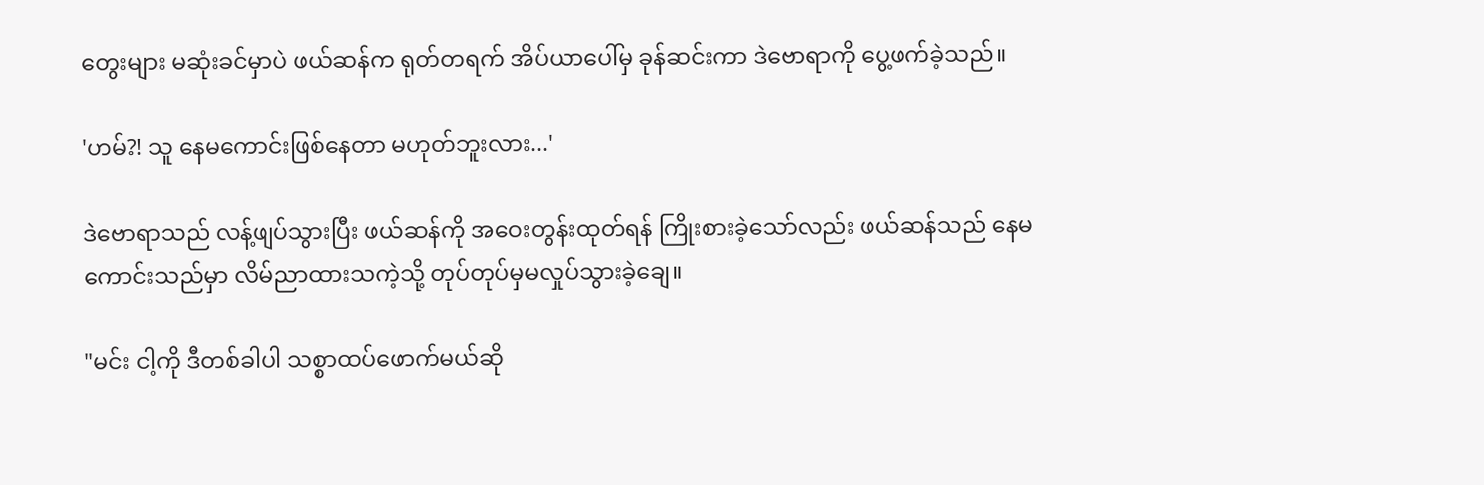တွေးများ မဆုံးခင်မှာပဲ ဖယ်ဆန်က ရုတ်တရက် အိပ်ယာပေါ်မှ ခုန်ဆင်းကာ ဒဲဗောရာကို ပွေ့ဖက်ခဲ့သည်။

'ဟမ်?! သူ နေမကောင်းဖြစ်နေတာ မဟုတ်ဘူးလား...'

ဒဲဗောရာသည် လန့်ဖျပ်သွားပြီး ဖယ်ဆန်ကို အဝေးတွန်းထုတ်ရန် ကြိုးစားခဲ့သော်လည်း ဖယ်ဆန်သည် နေမကောင်းသည်မှာ လိမ်ညာထားသကဲ့သို့ တုပ်တုပ်မှမလှုပ်သွားခဲ့ချေ။

"မင်း ငါ့ကို ဒီတစ်ခါပါ သစ္စာထပ်ဖောက်မယ်ဆို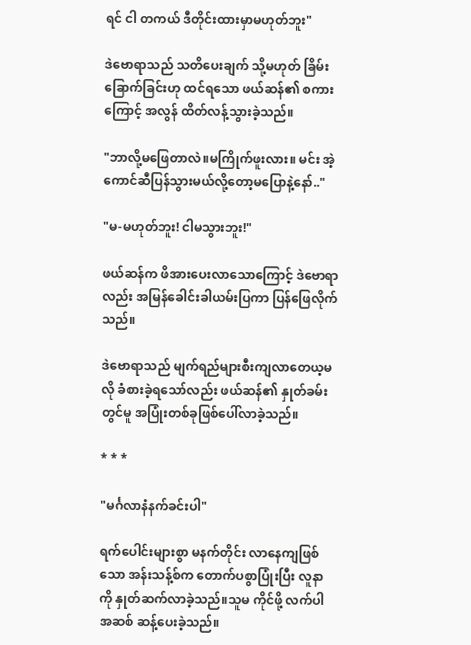ရင် ငါ တကယ် ဒီတိုင်းထားမှာမဟုတ်ဘူး"

ဒဲဗောရာသည် သတိပေးချက် သို့မဟုတ် ခြိမ်းခြောက်ခြင်းဟု ထင်ရသော ဖယ်ဆန်၏ စကားကြောင့် အလွန် ထိတ်လန့်သွားခဲ့သည်။

"ဘာလို့မဖြေတာလဲ။မကြိုက်ဖူးလား။ မင်း အဲ့ကောင်ဆီပြန်သွားမယ်လို့တော့မပြောနဲ့နော်.."

"မ-မဟုတ်ဘူး! ငါမသွားဘူး!"

ဖယ်ဆန်က ဖိအားပေးလာသောကြောင့် ဒဲဗောရာလည်း အမြန်ခေါင်းခါယမ်းပြကာ ပြန်ဖြေလိုက်သည်။

ဒဲဗောရာသည် မျက်ရည်များစီးကျလာတေယ့မလို ခံစားခဲ့ရသော်လည်း ဖယ်ဆန်၏ နှုတ်ခမ်းတွင်မူ အပြုံးတစ်ခုဖြစ်ပေါ်လာခဲ့သည်။

* * *

"မင်္ဂလာနံနက်ခင်းပါ"

ရက်ပေါင်းများစွာ မနက်တိုင်း လာနေကျဖြစ်သော အန်းသန့်စ်က တောက်ပစွာပြုံးပြီး လူနာကို နှုတ်ဆက်လာခဲ့သည်။သူမ ကိုင်ဖို့ လက်ပါ အဆစ် ဆန့်ပေးခဲ့သည်။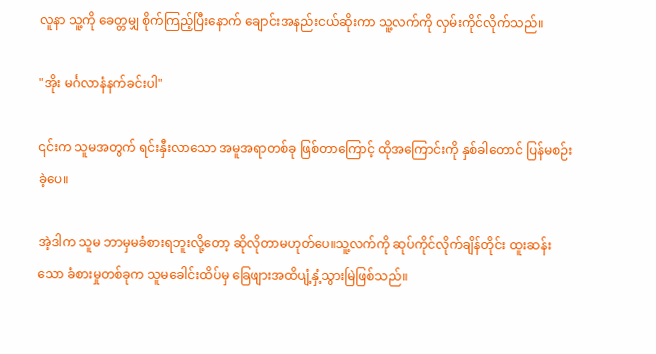လူနာ သူ့ကို ခေတ္တမျှ စိုက်ကြည့်ပြီးနောက် ချောင်းအနည်းငယ်ဆိုးကာ သူ့လက်ကို လှမ်းကိုင်လိုက်သည်။

"အိုး မင်္ဂလာနံနက်ခင်းပါ"

၎င်းက သူမအတွက် ရင်းနှီးလာသော အမူအရာတစ်ခု ဖြစ်တာကြောင့် ထိုအကြောင်းကို နှစ်ခါတောင် ပြန်မစဉ်းခဲ့ပေ။

အဲ့ဒါက သူမ ဘာမှမခံစားရဘူးလို့တော့ ဆိုလိုတာမဟုတ်ပေ။သူ့လက်ကို ဆုပ်ကိုင်လိုက်ချိန်တိုင်း ထူးဆန်းသော ခံစားမှုတစ်ခုက သူမခေါင်းထိပ်မှ ခြေဖျားအထိပျံ့နှံ့သွားမြဲဖြစ်သည်။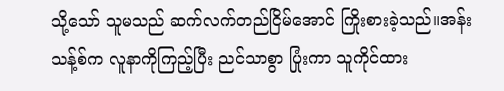သို့သော် သူမသည် ဆက်လက်တည်ငြိမ်အောင် ကြိုးစားခဲ့သည်။အန်းသန့်စ်က လူနာကိုကြည့်ပြီး ညင်သာစွာ ပြုံးကာ သူကိုင်ထား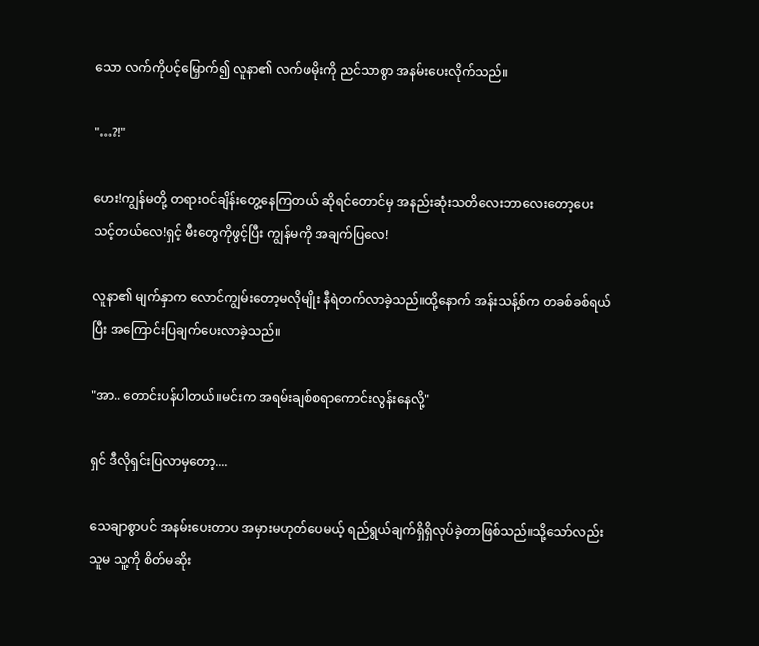သော လက်ကိုပင့်မြှောက်၍ လူနာ၏ လက်ဖမိုးကို ညင်သာစွာ အနမ်းပေးလိုက်သည်။

"…?!"

ဟေး!ကျွန်မတို့ တရားဝင်ချိန်းတွေ့နေကြတယ် ဆိုရင်တောင်မှ အနည်းဆုံးသတိလေးဘာလေးတော့ပေးသင့်တယ်လေ!ရှင့် မီးတွေကိုဖွင့်ပြီး ကျွန်မကို အချက်ပြလေ!

လူနာ၏ မျက်နှာက လောင်ကျွမ်းတော့မလိုမျိုး နီရဲတက်လာခဲ့သည်။ထို့နောက် အန်းသန့်စ်က တခစ်ခစ်ရယ်ပြီး အကြောင်းပြချက်ပေးလာခဲ့သည်။

"အာ.. တောင်းပန်ပါတယ်။မင်းက အရမ်းချစ်စရာကောင်းလွန်းနေလို့"

ရှင် ဒီလိုရှင်းပြလာမှတော့....

သေချာစွာပင် အနမ်းပေးတာပ အမှားမဟုတ်ပေမယ့် ရည်ရွယ်ချက်ရှိရှိလုပ်ခဲ့တာဖြစ်သည်။သို့သော်လည်း သူမ သူ့ကို စိတ်မဆိုး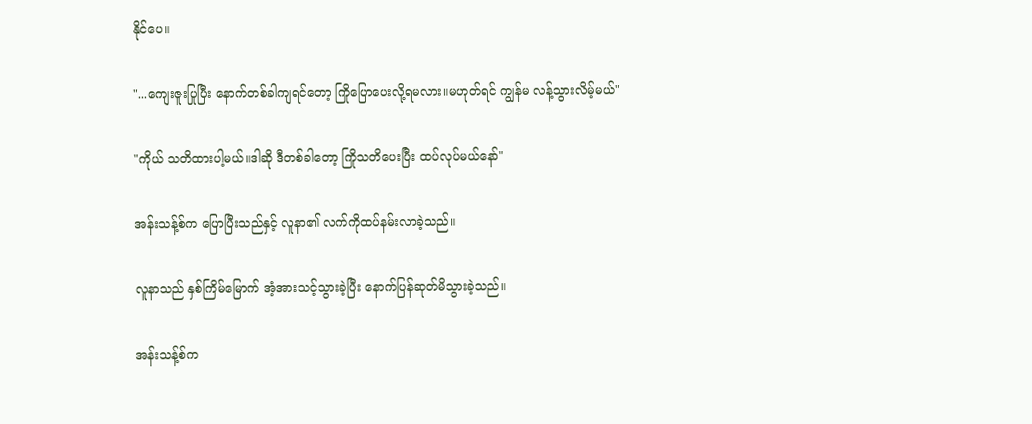နိုင်ပေ။

"...ကျေးဇူးပြုပြီး နောက်တစ်ခါကျရင်တော့ ကြိုပြောပေးလို့ရမလား။မဟုတ်ရင် ကျွန်မ လန့်သွားလိမ့်မယ်"

"ကိုယ် သတိထားပါ့မယ်။ဒါဆို ဒီတစ်ခါတော့ ကြိုသတိပေးပြီး ထပ်လုပ်မယ်နော်"

အန်းသန့်စ်က ပြောပြီးသည်နှင့် လူနာ၏ လက်ကိုထပ်နမ်းလာခဲ့သည်။

လူနာသည် နှစ်ကြိမ်မြောက် အံ့အားသင့်သွားခဲ့ပြီး နောက်ပြန်ဆုတ်မိသွားခဲ့သည်။

အန်းသန့်စ်က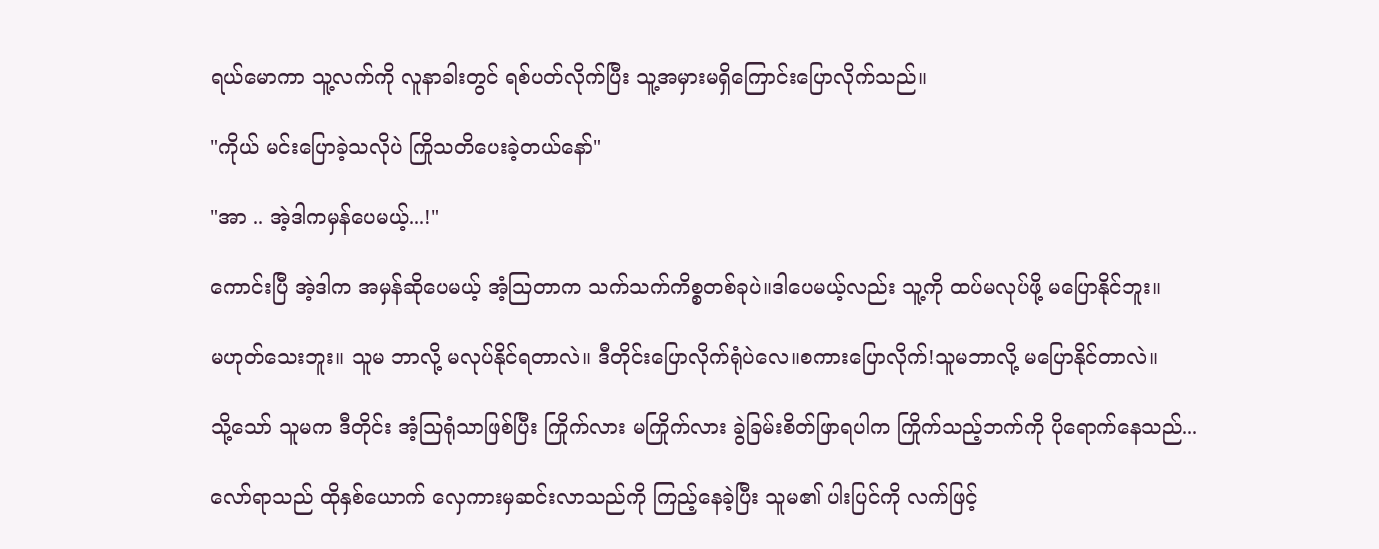ရယ်မောကာ သူ့လက်ကို လူနာခါးတွင် ရစ်ပတ်လိုက်ပြီး သူ့အမှားမရှိကြောင်းပြောလိုက်သည်။

"ကိုယ် မင်းပြောခဲ့သလိုပဲ ကြိုသတိပေးခဲ့တယ်နော်"

"အာ .. အဲ့ဒါကမှန်ပေမယ့်...!"

ကောင်းပြီ အဲ့ဒါက အမှန်ဆိုပေမယ့် အံ့ဩတာက သက်သက်ကိစ္စတစ်ခုပဲ။ဒါပေမယ့်လည်း သူ့ကို ထပ်မလုပ်ဖို့ မပြောနိုင်ဘူး။

မဟုတ်သေးဘူး။ သူမ ဘာလို့ မလုပ်နိုင်ရတာလဲ။ ဒီတိုင်းပြောလိုက်ရုံပဲလေ။စကားပြောလိုက်!သူမဘာလို့ မပြောနိုင်တာလဲ။

သို့သော် သူမက ဒီတိုင်း အံ့သြရုံသာဖြစ်ပြီး ကြိုက်လား မကြိုက်လား ခွဲခြမ်းစိတ်ဖြာရပါက ကြိုက်သည့်ဘက်ကို ပိုရောက်နေသည်...

လော်ရာသည် ထိုနှစ်ယောက် လှေကားမှဆင်းလာသည်ကို ကြည့်နေခဲ့ပြီး သူမ၏ ပါးပြင်ကို လက်ဖြင့်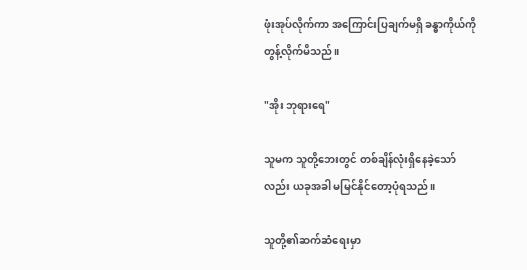ဖုံးအုပ်လိုက်ကာ အကြောင်းပြချက်မရှိ ခန္ဓာကိုယ်ကိုတွန့်လိုက်မိသည်။

"အိုး ဘုရားရေ"

သူမက သူတို့ဘေးတွင် တစ်ချိန်လုံးရှိနေခဲ့သော်လည်း ယခုအခါ မမြင်နိုင်တော့ပုံရသည်။

သူတို့၏ဆက်ဆံရေးမှာ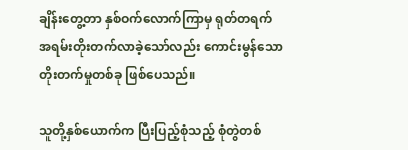ချိန်းတွေ့တာ နှစ်ဝက်လောက်ကြာမှ ရုတ်တရက် အရမ်းတိုးတက်လာခဲ့သော်လည်း ကောင်းမွန်သော တိုးတက်မှုတစ်ခု ဖြစ်ပေသည်။

သူတို့နှစ်ယောက်က ပြီးပြည့်စုံသည့် စုံတွဲတစ်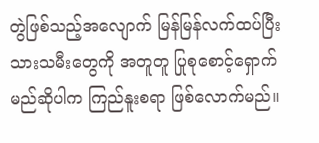တွဲဖြစ်သည့်အလျောက် မြန်မြန်လက်ထပ်ပြီး သားသမီးတွေကို အတူတူ ပြုစုစောင့်ရှောက်မည်ဆိုပါက ကြည်နူးစရာ ဖြစ်လောက်မည်။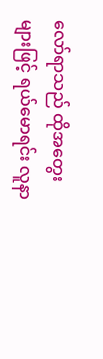လော်ရာသည် ထိုအတွေးများဖြင့် ရယ်မောရင်း လူနာ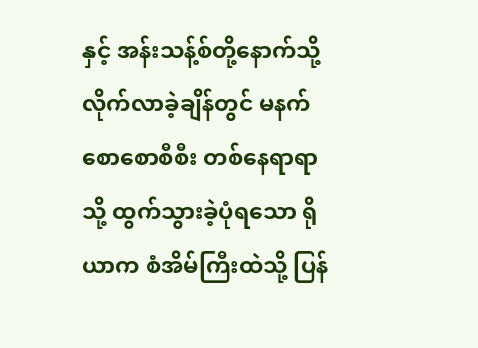နှင့် အန်းသန့်စ်တို့နောက်သို့ လိုက်လာခဲ့ချိန်တွင် မနက်စောစောစီစီး တစ်နေရာရာသို့ ထွက်သွားခဲ့ပုံရသော ရိုယာက စံအိမ်ကြီးထဲသို့ ပြန်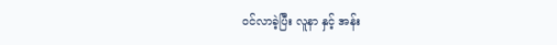ဝင်လာခဲ့ပြီး လူနာ နှင့် အန်း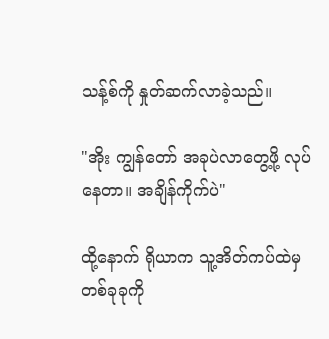သန့်စ်ကို နှုတ်ဆက်လာခဲ့သည်။

"အိုး ကျွန်တော် အခုပဲလာတွေ့ဖို့ လုပ်နေတာ။ အချိန်ကိုက်ပဲ"

ထို့နောက် ရိုယာက သူ့အိတ်ကပ်ထဲမှ တစ်ခုခုကို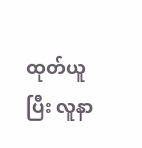ထုတ်ယူပြီး လူနာ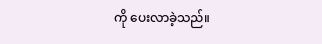ကို ပေးလာခဲ့သည်။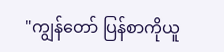"ကျွန်တော် ပြန်စာကိုယူ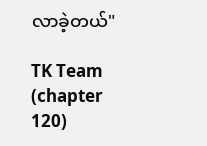လာခဲ့တယ်"

TK Team (chapter 120)